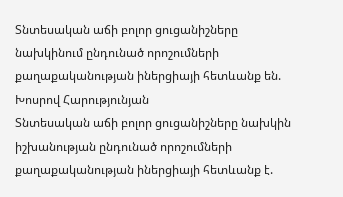Տնտեսական աճի բոլոր ցուցանիշները նախկինում ընդունած որոշումների քաղաքականության իներցիայի հետևանք են. Խոսրով Հարությունյան
Տնտեսական աճի բոլոր ցուցանիշները նախկին իշխանության ընդունած որոշումների քաղաքականության իներցիայի հետևանք է.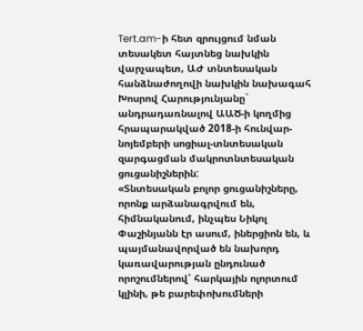Tert.am-ի հետ զրույցում նման տեսակետ հայտնեց նախկին վարչապետ, ԱԺ տնտեսական հանձնաժողովի նախկին նախագահ Խոսրով Հարությունյանը` անդրադառնալով ԱԱԾ-ի կողմից հրապարակված 2018-ի հունվար- նոյեմբերի սոցիալ-տնտեսական զարգացման մակրոտնտեսական ցուցանիշներին:
«Տնտեսական բոլոր ցուցանիշները, որոնք արձանագրվում են, հիմնականում, ինչպես Նիկոլ Փաշինյանն էր ասում, իներցիոն են, և պայմանավորված են նախորդ կառավարության ընդունած որոշումներով՝ հարկային ոլորտում կլինի, թե բարեփոխումների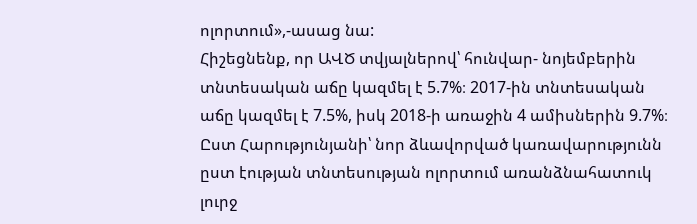ոլորտում»,-ասաց նա:
Հիշեցնենք, որ ԱՎԾ տվյալներով՝ հունվար- նոյեմբերին տնտեսական աճը կազմել է 5.7%։ 2017-ին տնտեսական աճը կազմել է 7.5%, իսկ 2018-ի առաջին 4 ամիսներին 9.7%։
Ըստ Հարությունյանի՝ նոր ձևավորված կառավարությունն ըստ էության տնտեսության ոլորտում առանձնահատուկ լուրջ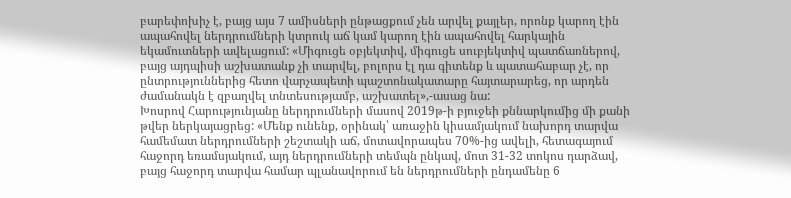բարեփոխիչ է, բայց այս 7 ամիսների ընթացքում չեն արվել քայլեր, որոնք կարող էին ապահովել ներդրումների կտրուկ աճ կամ կարող էին ապահովել հարկային եկամուտների ավելացում: «Միգուցե օբյեկտիվ, միգուցե սուբյեկտիվ պատճառներով, բայց այդպիսի աշխատանք չի տարվել, բոլորս էլ դա գիտենք և պատահաբար չէ, որ ընտրություններից հետո վարչապետի պաշտոնակատարը հայտարարեց, որ արդեն ժամանակն է զբաղվել տնտեսությամբ, աշխատել»,-ասաց նա:
Խոսրով Հարությունյանը ներդրումների մասով 2019թ-ի բյուջեի քննարկումից մի քանի թվեր ներկայացրեց: «Մենք ունենք, օրինակ՝ առաջին կիսամյակում նախորդ տարվա համեմատ ներդրումների շեշտակի աճ, մոտավորապես 70%-ից ավելի, հետագայում հաջորդ եռամսյակում, այդ ներդրումների տեմպն ընկավ, մոտ 31-32 տոկոս դարձավ, բայց հաջորդ տարվա համար պլանավորում են ներդրումների ընդամենը 6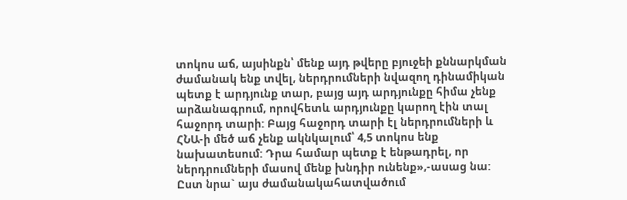տոկոս աճ, այսինքն՝ մենք այդ թվերը բյուջեի քննարկման ժամանակ ենք տվել, ներդրումների նվազող դինամիկան պետք է արդյունք տար, բայց այդ արդյունքը հիմա չենք արձանագրում, որովհետև արդյունքը կարող էին տալ հաջորդ տարի: Բայց հաջորդ տարի էլ ներդրումների և ՀՆԱ-ի մեծ աճ չենք ակնկալում՝ 4,5 տոկոս ենք նախատեսում: Դրա համար պետք է ենթադրել, որ ներդրումների մասով մենք խնդիր ունենք»,-ասաց նա:
Ըստ նրա` այս ժամանակահատվածում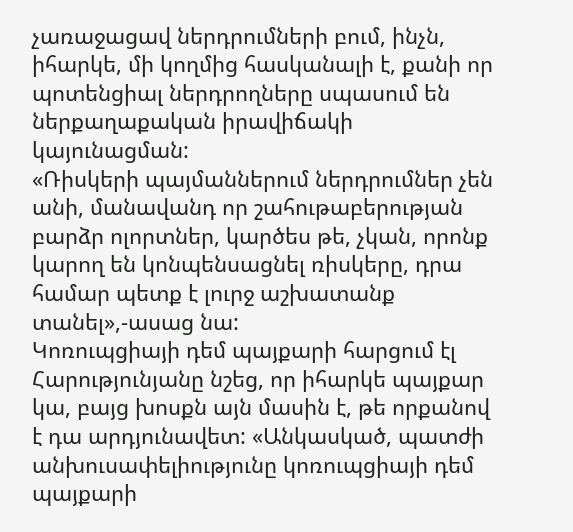չառաջացավ ներդրումների բում, ինչն, իհարկե, մի կողմից հասկանալի է, քանի որ պոտենցիալ ներդրողները սպասում են ներքաղաքական իրավիճակի կայունացման:
«Ռիսկերի պայմաններում ներդրումներ չեն անի, մանավանդ որ շահութաբերության բարձր ոլորտներ, կարծես թե, չկան, որոնք կարող են կոնպենսացնել ռիսկերը, դրա համար պետք է լուրջ աշխատանք տանել»,-ասաց նա:
Կոռուպցիայի դեմ պայքարի հարցում էլ Հարությունյանը նշեց, որ իհարկե պայքար կա, բայց խոսքն այն մասին է, թե որքանով է դա արդյունավետ: «Անկասկած, պատժի անխուսափելիությունը կոռուպցիայի դեմ պայքարի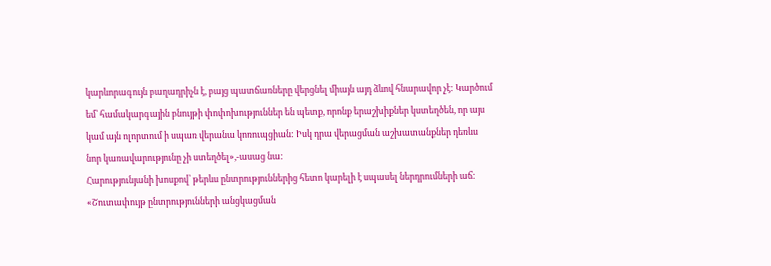կարևորագույն բաղադրիչն է, բայց պատճառները վերցնել միայն այդ ձևով հնարավոր չէ: Կարծում եմ՝ համակարգային բնույթի փոփոխություններ են պետք, որոնք երաշխիքներ կստեղծեն, որ այս կամ այն ոլորտում ի սպառ վերանա կոռուպցիան: Իսկ դրա վերացման աշխատանքներ դեռևս նոր կառավարությունը չի ստեղծել»,-ասաց նա:
Հարությունյանի խոսքով՝ թերևս ընտրություններից հետո կարելի է սպասել ներդրումների աճ: «Շուտափույթ ընտրությունների անցկացման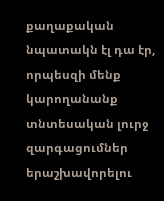քաղաքական նպատակն էլ դա էր, որպեսզի մենք կարողանանք տնտեսական լուրջ զարգացումներ երաշխավորելու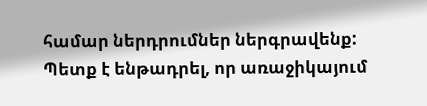համար ներդրումներ ներգրավենք: Պետք է ենթադրել, որ առաջիկայում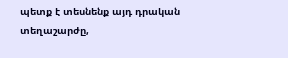պետք է տեսնենք այդ դրական տեղաշարժը,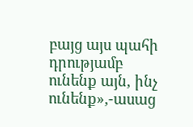բայց այս պահի դրությամբ ունենք այն, ինչ ունենք»,-ասաց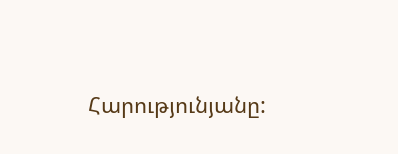Հարությունյանը: